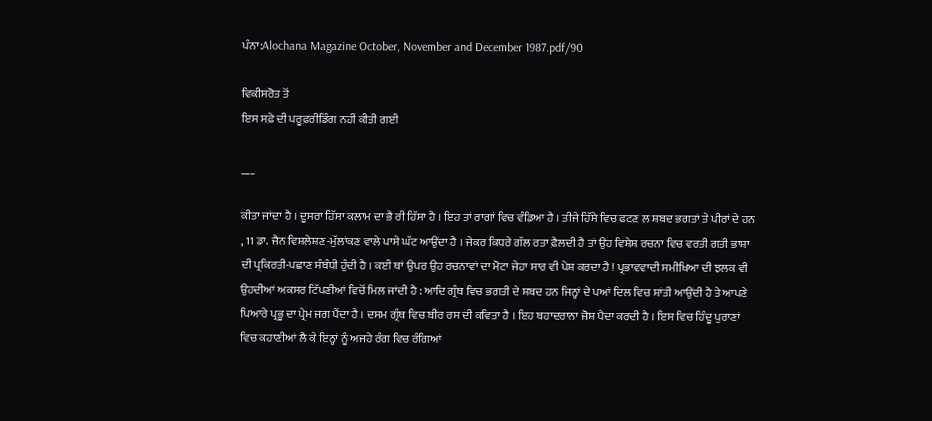ਪੰਨਾ:Alochana Magazine October, November and December 1987.pdf/90

ਵਿਕੀਸਰੋਤ ਤੋਂ
ਇਸ ਸਫ਼ੇ ਦੀ ਪਰੂਫ਼ਰੀਡਿੰਗ ਨਹੀਂ ਕੀਤੀ ਗਈ

___

ਕੀਤਾ ਜਾਂਦਾ ਹੈ । ਦੂਸਰਾ ਹਿੱਸਾ ਕਲਾਮ ਦਾ ਭੈ ਰੀ ਹਿੱਸਾ ਹੈ । ਇਹ ਤਾਂ ਰਾਗਾਂ ਵਿਚ ਵੰਡਿਆ ਹੈ । ਤੀਜੇ ਹਿੱਸੇ ਵਿਚ ਫਟਣ ਲ ਸ਼ਬਦ ਭਗਤਾਂ ਤੇ ਪੀਰਾਂ ਦੇ ਹਨ , 11 ਡਾ. ਜੈਨ ਵਿਸ਼ਲੇਸ਼ਣ-ਮੁੱਲਾਂਕਣ ਵਾਲੇ ਪਾਸੇ ਘੱਟ ਆਉਂਦਾ ਹੈ । ਜੇਕਰ ਕਿਧਰੇ ਗੱਲ ਰਤਾ ਫ਼ੈਲਦੀ ਹੈ ਤਾਂ ਉਹ ਵਿਸ਼ੇਸ਼ ਰਚਨਾ ਵਿਚ ਵਰਤੀ ਗਤੀ ਭਾਸ਼ਾ ਦੀ ਪ੍ਰਕਿਰਤੀ-ਪਛਾਣ ਸੰਬੰਧੀ ਹੁੰਦੀ ਹੈ । ਕਈ ਥਾਂ ਉਪਰ ਉਹ ਰਚਨਾਵਾਂ ਦਾ ਮੋਟਾ ਜੇਹਾ ਸਾਰ ਵੀ ਪੇਸ਼ ਕਰਦਾ ਹੈ ! ਪ੍ਰਭਾਵਵਾਦੀ ਸਮੀਖਿਆ ਦੀ ਝਲਕ ਵੀ ਉਹਦੀਆਂ ਅਕਸਰ ਟਿੱਪਣੀਆਂ ਵਿਚੋਂ ਮਿਲ ਜਾਂਦੀ ਹੈ : ਆਦਿ ਗ੍ਰੰਥ ਵਿਚ ਭਗਤੀ ਦੇ ਸ਼ਬਦ ਹਨ ਜਿਨ੍ਹਾਂ ਦੇ ਪਆਂ ਦਿਲ ਵਿਚ ਸ਼ਾਂਤੀ ਆਉਂਦੀ ਹੈ ਤੇ ਆਪਣੇ ਪਿਆਰੇ ਪ੍ਰਭੂ ਦਾ ਪ੍ਰੇਮ ਜਗ ਪੈਂਦਾ ਹੈ । ਦਸਮ ਗ੍ਰੰਥ ਵਿਚ ਬੀਰ ਰਸ ਦੀ ਕਵਿਤਾ ਹੈ । ਇਹ ਬਹਾਦਰਾਨਾ ਜੋਸ਼ ਪੈਦਾ ਕਰਦੀ ਹੈ । ਇਸ ਵਿਚ ਹਿੰਦੂ ਪੁਰਾਣਾਂ ਵਿਚ ਕਹਾਣੀਆਂ ਲੈ ਕੇ ਇਨ੍ਹਾਂ ਨੂੰ ਅਜਹੇ ਰੰਗ ਵਿਚ ਰੰਗਿਆਂ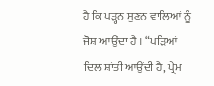ਹੈ ਕਿ ਪੜ੍ਹਨ ਸੁਣਨ ਵਾਲਿਆਂ ਨੂੰ ਜੋਸ਼ ਆਉਂਦਾ ਹੈ । “ਪੜਿਆਂ ਦਿਲ ਸ਼ਾਂਤੀ ਆਉਂਦੀ ਹੈ, ਪ੍ਰੇਮ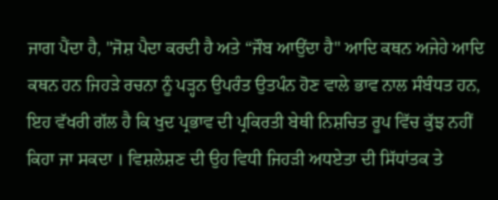ਜਾਗ ਪੈਂਦਾ ਹੈ, "ਜੋਸ਼ ਪੈਦਾ ਕਰਦੀ ਹੈ ਅਤੇ “ਜੌਬ ਆਉਂਦਾ ਹੈ" ਆਦਿ ਕਥਨ ਅਜੇਹੇ ਆਦਿ ਕਥਨ ਹਨ ਜਿਹੜੇ ਰਚਨਾ ਨੂੰ ਪੜ੍ਹਨ ਉਪਰੰਤ ਉਤਪੰਨ ਹੋਣ ਵਾਲੇ ਭਾਵ ਨਾਲ ਸੰਬੰਧਤ ਹਨ, ਇਹ ਵੱਖਰੀ ਗੱਲ ਹੈ ਕਿ ਖੁਦ ਪ੍ਰਭਾਵ ਦੀ ਪ੍ਰਕਿਰਤੀ ਬੇਥੀ ਨਿਸ਼ਚਿਤ ਰੂਪ ਵਿੱਚ ਕੁੱਝ ਨਹੀਂ ਕਿਹਾ ਜਾ ਸਕਦਾ । ਵਿਸ਼ਲੇਸ਼ਣ ਦੀ ਉਹ ਵਿਧੀ ਜਿਹੜੀ ਅਧਏਤਾ ਦੀ ਸਿੱਧਾਂਤਕ ਤੇ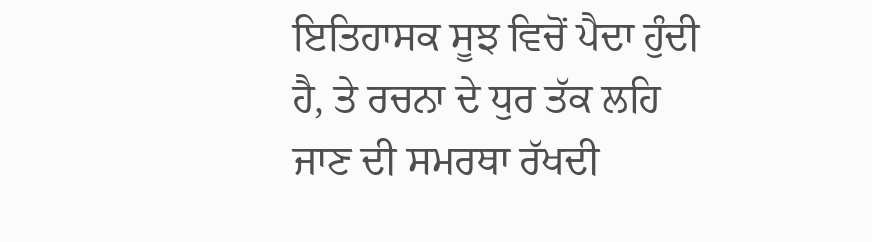ਇਤਿਹਾਸਕ ਸੂਝ ਵਿਚੋਂ ਪੈਦਾ ਹੁੰਦੀ ਹੈ, ਤੇ ਰਚਨਾ ਦੇ ਧੁਰ ਤੱਕ ਲਹਿ ਜਾਣ ਦੀ ਸਮਰਥਾ ਰੱਖਦੀ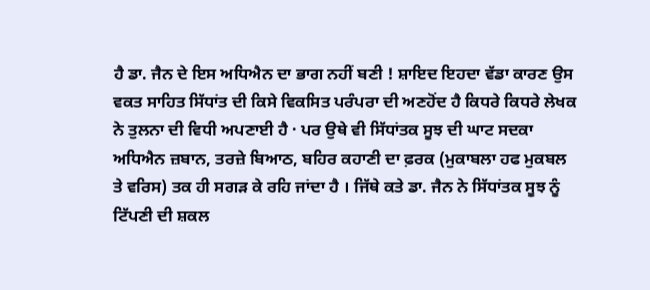ਹੈ ਡਾ. ਜੈਨ ਦੇ ਇਸ ਅਧਿਐਨ ਦਾ ਭਾਗ ਨਹੀਂ ਬਣੀ ! ਸ਼ਾਇਦ ਇਹਦਾ ਵੱਡਾ ਕਾਰਣ ਉਸ ਵਕਤ ਸਾਹਿਤ ਸਿੱਧਾਂਤ ਦੀ ਕਿਸੇ ਵਿਕਸਿਤ ਪਰੰਪਰਾ ਦੀ ਅਣਹੋਂਦ ਹੈ ਕਿਧਰੇ ਕਿਧਰੇ ਲੇਖਕ ਨੇ ਤੁਲਨਾ ਦੀ ਵਿਧੀ ਅਪਣਾਈ ਹੈ · ਪਰ ਉਥੇ ਵੀ ਸਿੱਧਾਂਤਕ ਸੂਝ ਦੀ ਘਾਟ ਸਦਕਾ ਅਧਿਐਨ ਜ਼ਬਾਨ, ਤਰਜ਼ੇ ਬਿਆਠ, ਬਹਿਰ ਕਹਾਣੀ ਦਾ ਫ਼ਰਕ (ਮੁਕਾਬਲਾ ਹਫ ਮੁਕਬਲ ਤੇ ਵਰਿਸ) ਤਕ ਹੀ ਸਗੜ ਕੇ ਰਹਿ ਜਾਂਦਾ ਹੈ । ਜਿੱਥੇ ਕਤੇ ਡਾ. ਜੈਨ ਨੇ ਸਿੱਧਾਂਤਕ ਸੂਝ ਨੂੰ ਟਿੱਪਣੀ ਦੀ ਸ਼ਕਲ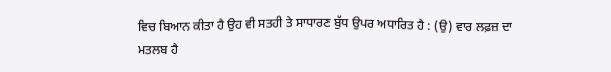ਵਿਚ ਬਿਆਨ ਕੀਤਾ ਹੈ ਉਹ ਵੀ ਸਤਹੀ ਤੇ ਸਾਧਾਰਣ ਬੁੱਧ ਉਪਰ ਅਧਾਰਿਤ ਹੈ : (ਉ) ਵਾਰ ਲਫ਼ਜ਼ ਦਾ ਮਤਲਬ ਹੈ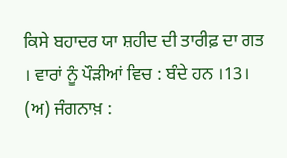ਕਿਸੇ ਬਹਾਦਰ ਯਾ ਸ਼ਹੀਦ ਦੀ ਤਾਰੀਫ਼ ਦਾ ਗਤ । ਵਾਰਾਂ ਨੂੰ ਪੌੜੀਆਂ ਵਿਚ : ਬੰਦੇ ਹਨ ।13। (ਅ) ਜੰਗਨਾਖ਼ :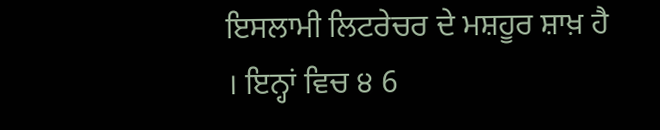ਇਸਲਾਮੀ ਲਿਟਰੇਚਰ ਦੇ ਮਸ਼ਹੂਰ ਸ਼ਾਖ਼ ਹੈ । ਇਨ੍ਹਾਂ ਵਿਚ ੪ 6